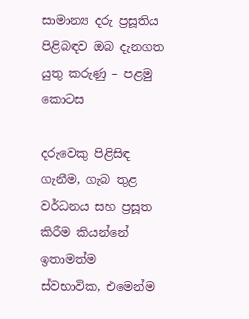සාමාන්‍ය දරු ප්‍රසූතිය පිළිබඳව ඔබ දැනගත යුතු කරුණු – පළමු කොටස

දරුවෙකු පිළිසිඳ ගැනීම, ගැබ තුළ වර්ධනය සහ ප්‍රසූත කිරීම කියන්නේ ඉතාමත්ම ස්වභාවික, එමෙන්ම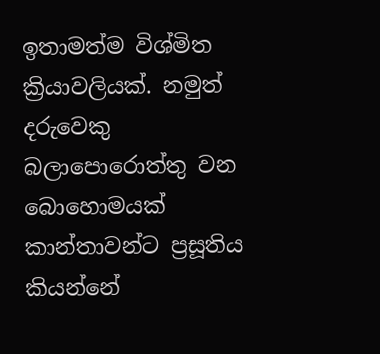ඉතාමත්ම විශ්මිත ක්‍රියාවලියක්. නමුත් දරුවෙකු බලාපොරොත්තු වන බොහොමයක් කාන්තාවන්ට ප්‍රසූතිය කියන්නේ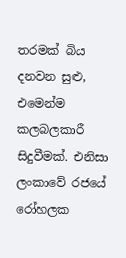තරමක් බිය දනවන සුළු, එමෙන්ම කලබලකාරී සිදුවීමක්. එනිසා ලංකාවේ රජයේ රෝහලක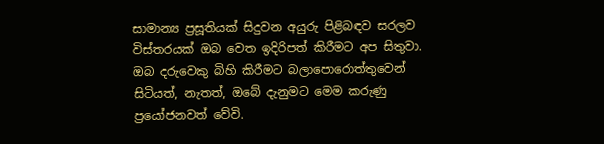සාමාන්‍ය ප්‍රසූතියක් සිදුවන අයුරු පිළිබඳව සරලව විස්තරයක් ඔබ වෙත ඉදිරිපත් කිරීමට අප සිතුවා. ඔබ දරුවෙකු බිහි කිරීමට බලාපොරොත්තුවෙන් සිටියත්, නැතත්, ඔබේ දැනුමට මෙම කරුණු ප්‍රයෝජනවත් වේවි.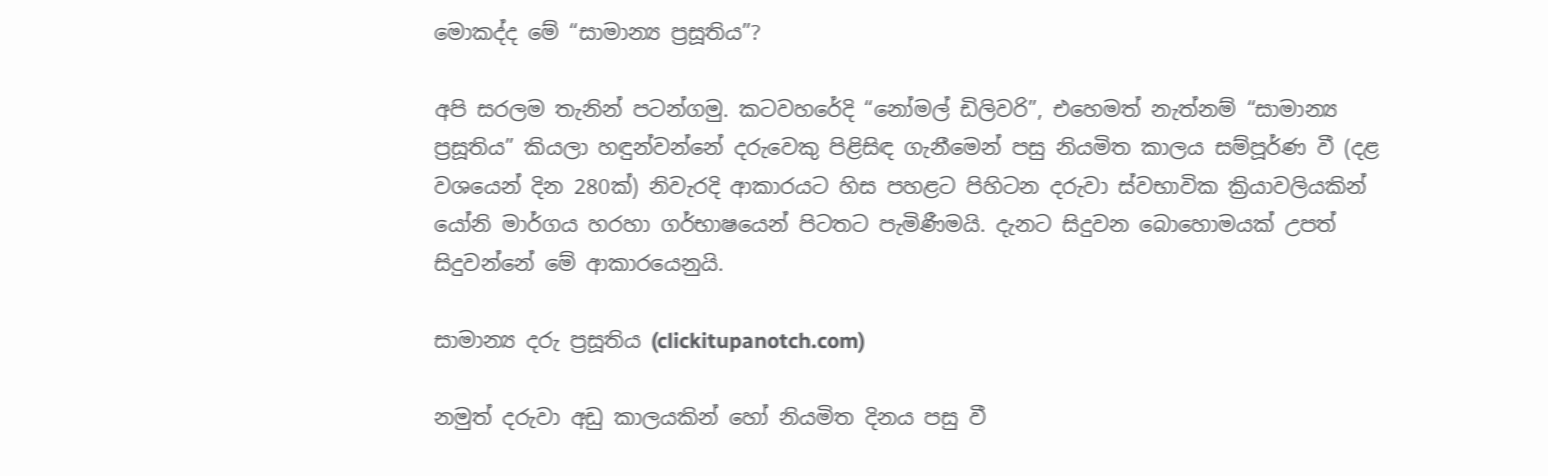මොකද්ද මේ “සාමාන්‍ය ප්‍රසූතිය”?

අපි සරලම තැනින් පටන්ගමු. කටවහරේදි “නෝමල් ඩිලිවරි”, එහෙමත් නැත්නම් “සාමාන්‍ය ප්‍රසූතිය” කියලා හඳුන්වන්නේ දරුවෙකු පිළිසිඳ ගැනීමෙන් පසු නියමිත කාලය සම්පූර්ණ වී (දළ වශයෙන් දින 280ක්) නිවැරදි ආකාරයට හිස පහළට පිහිටන දරුවා ස්වභාවික ක්‍රියාවලියකින් යෝනි මාර්ගය හරහා ගර්භාෂයෙන් පිටතට පැමිණීමයි. දැනට සිදුවන බොහොමයක් උපත් සිදුවන්නේ මේ ආකාරයෙනුයි.

සාමාන්‍ය දරු ප්‍රසූතිය (clickitupanotch.com)

නමුත් දරුවා අඩු කාලයකින් හෝ නියමිත දිනය පසු වී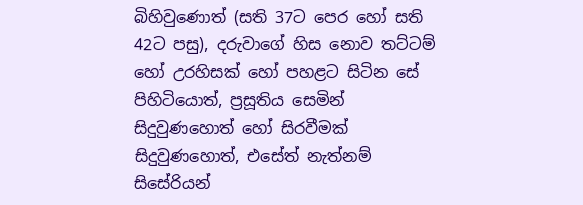බිහිවුණොත් (සති 37ට පෙර හෝ සති 42ට පසු), දරුවාගේ හිස නොව තට්ටම් හෝ උරහිසක් හෝ පහළට සිටින සේ පිහිටියොත්, ප්‍රසූතිය සෙමින් සිදුවුණහොත් හෝ සිරවීමක් සිදුවුණහොත්, එසේත් නැත්නම් සිසේරියන්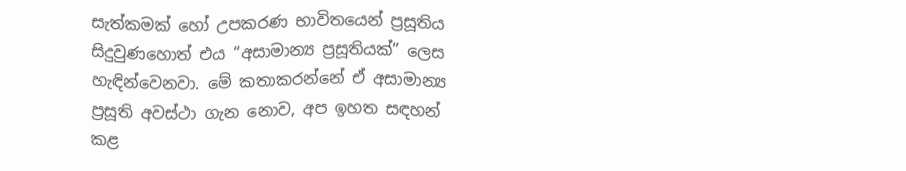සැත්කමක් හෝ උපකරණ භාවිතයෙන් ප්‍රසූතිය සිදුවුණහොත් එය “අසාමාන්‍ය ප්‍රසූතියක්” ලෙස හැඳින්වෙනවා. මේ කතාකරන්නේ ඒ අසාමාන්‍ය ප්‍රසූති අවස්ථා ගැන නොව, අප ඉහත සඳහන් කළ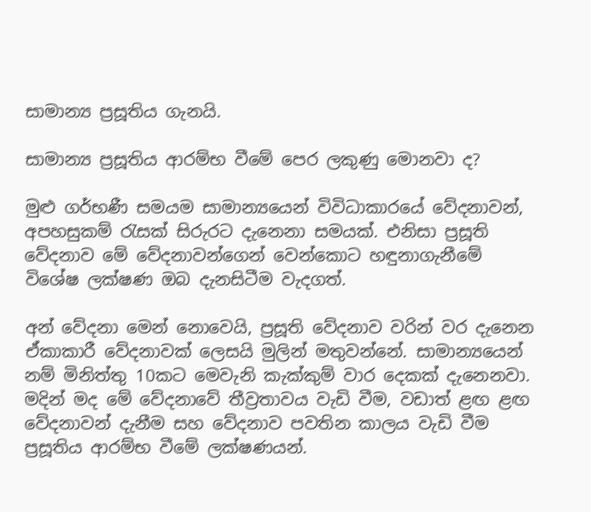සාමාන්‍ය ප්‍රසූතිය ගැනයි.

සාමාන්‍ය ප්‍රසූතිය ආරම්භ වීමේ පෙර ලකුණු මොනවා ද?

මුළු ගර්භණී සමයම සාමාන්‍යයෙන් විවිධාකාරයේ වේදනාවන්, අපහසුකම් ‍රැසක් සිරුරට දැනෙනා සමයක්. එනිසා ප්‍රසූති වේදනාව මේ වේදනාවන්ගෙන් වෙන්කොට හඳුනාගැනීමේ විශේෂ ලක්ෂණ ඔබ දැනසිටීම වැදගත්.

අන් වේදනා මෙන් නොවෙයි, ප්‍රසූති වේදනාව වරින් වර දැනෙන ඒකාකාරී වේදනාවක් ලෙසයි මුලින් මතුවන්නේ. සාමාන්‍යයෙන් නම් මිනිත්තු 10කට මෙවැනි කැක්කුම් වාර දෙකක් දැනෙනවා. මදින් මද මේ වේදනාවේ තීව්‍රතාවය වැඩි වීම, වඩාත් ළඟ ළඟ වේදනාවන් දැනීම සහ වේදනාව පවතින කාලය වැඩි වීම ප්‍රසූතිය ආරම්භ වීමේ ලක්ෂණයන්.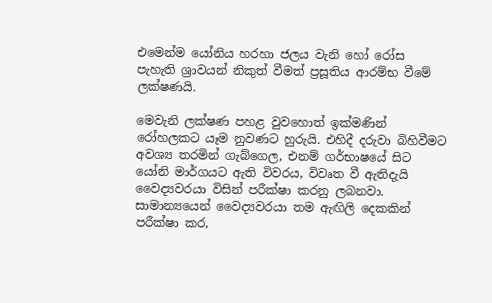එමෙන්ම යෝනිය හරහා ජලය වැනි හෝ රෝස පැහැති ශ්‍රාවයන් නිකුත් වීමත් ප්‍රසූතිය ආරම්භ වීමේ ලක්ෂණයි.

මෙවැනි ලක්ෂණ පහළ වුවහොත් ඉක්මණින් රෝහලකට යෑම නුවණට හුරුයි. එහිදී දරුවා බිහිවීමට අවශ්‍ය තරමින් ගැබ්ගෙල, එනම් ගර්භාෂයේ සිට යෝනි මාර්ගයට ඇති විවරය, විවෘත වී ඇතිදැයි වෛද්‍යවරයා විසින් පරීක්ෂා කරනු ලබනවා. සාමාන්‍යයෙන් වෛද්‍යවරයා තම ඇඟිලි දෙකකින් පරීක්ෂා කර,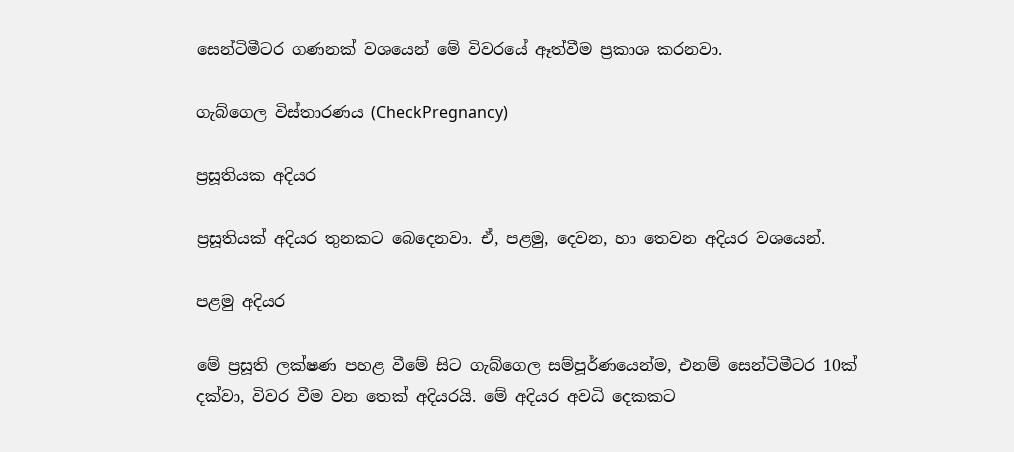සෙන්ටිමීටර ගණනක් වශයෙන් මේ විවරයේ ඈත්වීම ප්‍රකාශ කරනවා.

ගැබ්ගෙල විස්තාරණය (CheckPregnancy)

ප්‍රසූතියක අදියර

ප්‍රසූතියක් අදියර තුනකට බෙදෙනවා. ඒ, පළමු, දෙවන, හා තෙවන අදියර වශයෙන්.

පළමු අදියර

මේ ප්‍රසූති ලක්ෂණ පහළ වීමේ සිට ගැබ්ගෙල සම්පූර්ණයෙන්ම, එනම් සෙන්ටිමීටර 10ක් දක්වා, විවර වීම වන තෙක් අදියරයි. මේ අදියර අවධි දෙකකට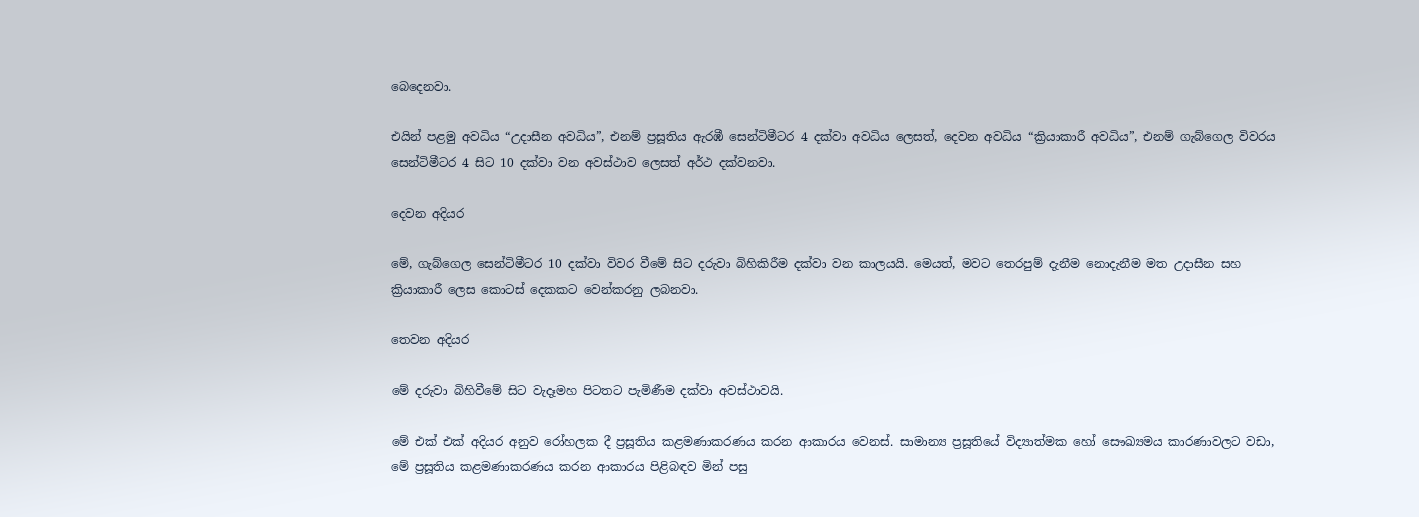බෙදෙනවා.

එයින් පළමු අවධිය “උදාසීන අවධිය”, එනම් ප්‍රසූතිය ඇරඹී සෙන්ටිමීටර 4 දක්වා අවධිය ලෙසත්, දෙවන අවධිය “ක්‍රියාකාරී අවධිය”, එනම් ගැබ්ගෙල විවරය සෙන්ටිමීටර 4 සිට 10 දක්වා වන අවස්ථාව ලෙසත් අර්ථ දක්වනවා.

දෙවන අදියර

මේ, ගැබ්ගෙල සෙන්ටිමීටර 10 දක්වා විවර වීමේ සිට දරුවා බිහිකිරීම දක්වා වන කාලයයි. මෙයත්, මවට තෙරපුම් දැනීම නොදැනීම මත උදාසීන සහ ක්‍රියාකාරී ලෙස කොටස් දෙකකට වෙන්කරනු ලබනවා.

තෙවන අදියර

මේ දරුවා බිහිවීමේ සිට වැදෑමහ පිටතට පැමිණීම දක්වා අවස්ථාවයි.

මේ එක් එක් අදියර අනුව රෝහලක දී ප්‍රසූතිය කළමණාකරණය කරන ආකාරය වෙනස්. සාමාන්‍ය ප්‍රසූතියේ විද්‍යාත්මක හෝ සෞඛ්‍යමය කාරණාවලට වඩා, මේ ප්‍රසූතිය කළමණාකරණය කරන ආකාරය පිළිබඳව මින් පසු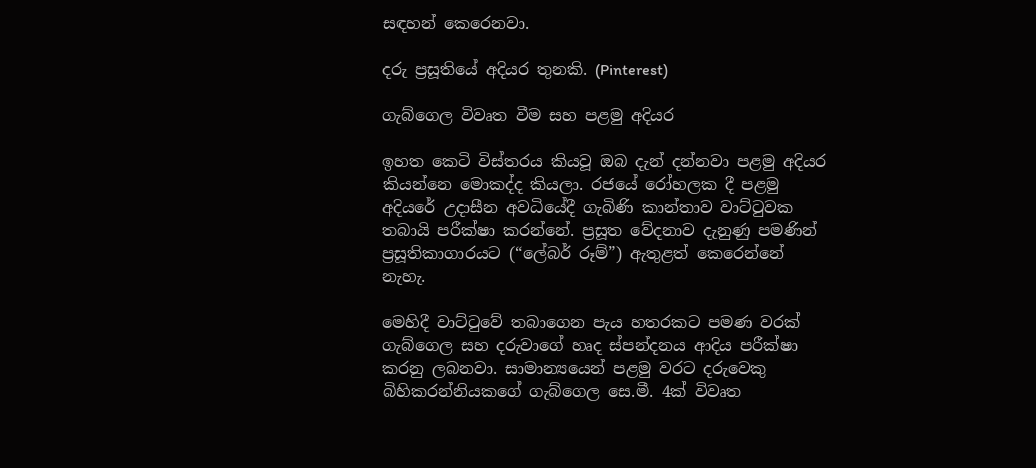සඳහන් කෙරෙනවා.

දරු ප්‍රසූතියේ අදියර තුනකි. (Pinterest)

ගැබ්ගෙල විවෘත වීම සහ පළමු අදියර

ඉහත කෙටි විස්තරය කියවූ ඔබ දැන් දන්නවා පළමු අදියර කියන්නෙ මොකද්ද කියලා. රජයේ රෝහලක දී පළමු අදියරේ උදාසීන අවධියේදී ගැබිණි කාන්තාව වාට්‍ටුවක තබායි පරීක්ෂා කරන්නේ. ප්‍රසූත වේදනාව දැනුණු පමණින් ප්‍රසූතිකාගාරයට (“ලේබර් රූම්”) ඇතුළත් කෙරෙන්නේ නැහැ.

මෙහිදී වාට්‍ටුවේ තබාගෙන පැය හතරකට පමණ වරක් ගැබ්ගෙල සහ දරුවාගේ හෘද ස්පන්දනය ආදිය පරීක්ෂා කරනු ලබනවා. සාමාන්‍යයෙන් පළමු වරට දරුවෙකු බිහිකරන්නියකගේ ගැබ්ගෙල සෙ.මී. 4ක් විවෘත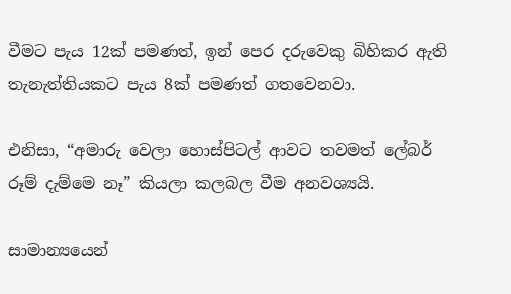වීමට පැය 12ක් පමණත්, ඉන් පෙර දරුවෙකු බිහිකර ඇති තැනැත්තියකට පැය 8ක් පමණත් ගතවෙනවා.

එනිසා, “අමාරු වෙලා හොස්පිටල් ආවට තවමත් ලේබර් රූම් දැම්මෙ නෑ” කියලා කලබල වීම අනවශ්‍යයි.

සාමාන්‍යයෙන්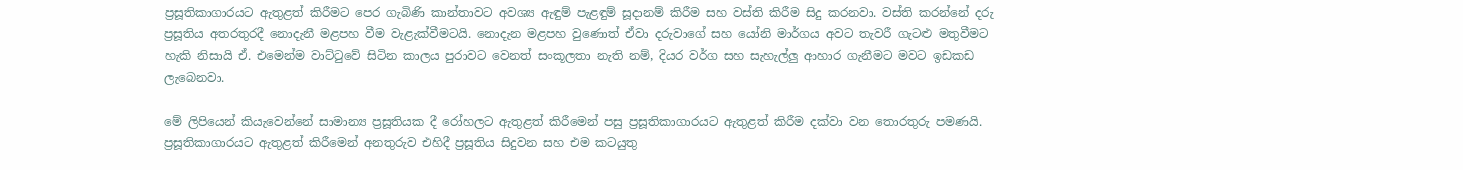ප්‍රසූතිකාගාරයට ඇතුළත් කිරීමට පෙර ගැබිණි කාන්තාවට අවශ්‍ය ඇඳුම් පැළඳුම් සූදානම් කිරීම සහ වස්ති කිරීම සිදු කරනවා. වස්ති කරන්නේ දරු ප්‍රසූතිය අතරතුරදී නොදැනී මළපහ වීම වැළැක්වීමටයි. නොදැන මළපහ වුණොත් ඒවා දරුවාගේ සහ යෝනි මාර්ගය අවට තැවරී ගැටළු මතුවීමට හැකි නිසායි ඒ. එමෙන්ම වාට්‍ටුවේ සිටින කාලය පුරාවට වෙනත් සංකූලතා නැති නම්, දියර වර්ග සහ සැහැල්ලු ආහාර ගැනීමට මවට ඉඩකඩ ලැබෙනවා.

මේ ලිපියෙන් කියැවෙන්නේ සාමාන්‍ය ප්‍රසූතියක දී රෝහලට ඇතුළත් කිරීමෙන් පසු ප්‍රසූතිකාගාරයට ඇතුළත් කිරීම දක්වා වන තොරතුරු පමණයි. ප්‍රසූතිකාගාරයට ඇතුළත් කිරීමෙන් අනතුරුව එහිදී ප්‍රසූතිය සිදුවන සහ එම කටයුතු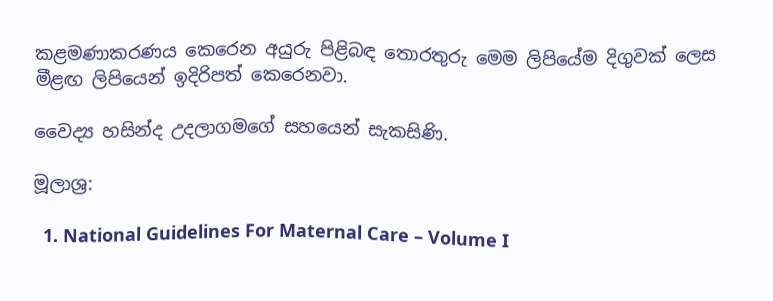කළමණාකරණය කෙරෙන අයුරු පිළිබඳ තොරතුරු මෙම ලිපියේම දිගුවක් ලෙස මීළඟ ලිපියෙන් ඉදිරිපත් කෙරෙනවා.

වෛද්‍ය හසින්ද උදලාගමගේ සහයෙන් සැකසිණි.

මූලාශ්‍ර:

  1. National Guidelines For Maternal Care – Volume I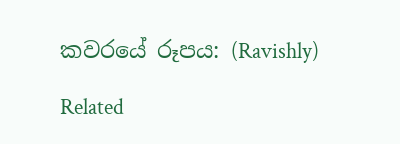කවරයේ රූපය: (Ravishly)

Related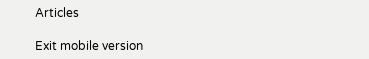Articles

Exit mobile version